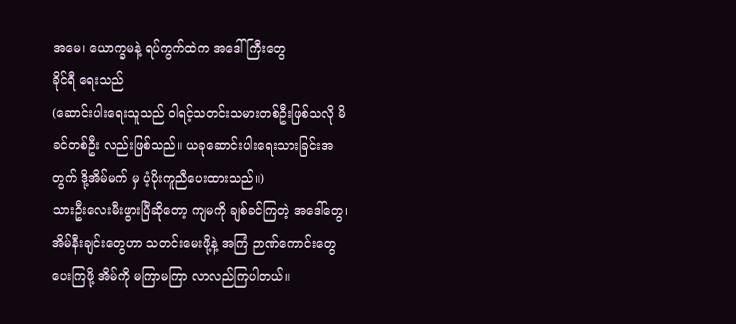အမေ၊ ယောက္ခမနဲ့ ရပ်ကွက်ထဲက အဒေါ်ကြီးတွေ
ခိုင်ရီ ရေးသည်
(ဆောင်းပါးရေးသူသည် ဝါရင့်သတင်းသမားတစ်ဦးဖြစ်သလို မိခင်တစ်ဦး လည်းဖြစ်သည်။ ယခုဆောင်းပါးရေးသားခြင်းအတွက် ဒို့အိမ်မက် မှ ပံ့ပိုးကူညီပေးထားသည်။)
သားဦးလေးမီးဖွားပြီဆိုတော့ ကျမကို ချစ်ခင်ကြတဲ့ အဒေါ်တွေ၊ အိမ်နီးချင်းတွေဟာ သတင်းမေးဖို့နဲ့ အကြံ ဉာဏ်ကောင်းတွေ ပေးကြဖို့ အိမ်ကို မကြာမကြာ လာလည်ကြပါတယ်။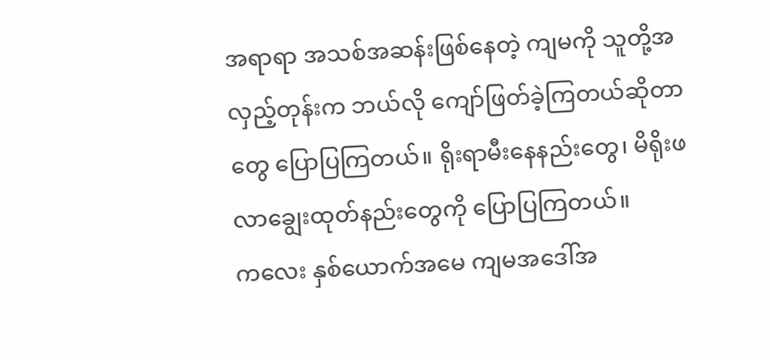အရာရာ အသစ်အဆန်းဖြစ်နေတဲ့ ကျမကို သူတို့အလှည့်တုန်းက ဘယ်လို ကျော်ဖြတ်ခဲ့ကြတယ်ဆိုတာတွေ ပြောပြကြတယ်။ ရိုးရာမီးနေနည်းတွေ၊ မိရိုးဖလာချွေးထုတ်နည်းတွေကို ပြောပြကြတယ်။
ကလေး နှစ်ယောက်အမေ ကျမအဒေါ်အ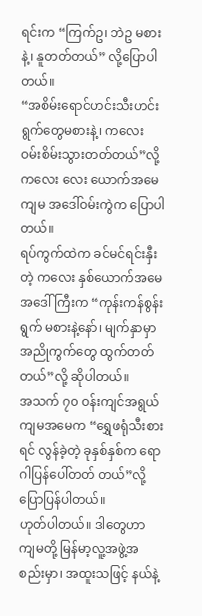ရင်းက “ကြက်ဥ၊ ဘဲဥ မစားနဲ့၊ နူတတ်တယ်” လို့ပြောပါတယ်။
“အစိမ်းရောင်ဟင်းသီးဟင်းရွက်တွေမစားနဲ့၊ ကလေး ဝမ်းစိမ်းသွားတတ်တယ်”လို့ ကလေး လေး ယောက်အမေ ကျမ အဒေါ်ဝမ်းကွဲက ပြောပါတယ်။
ရပ်ကွက်ထဲက ခင်မင်ရင်းနှီးတဲ့ ကလေး နှစ်ယောက်အမေ အဒေါ်ကြီးက “ကုန်းကန်စွန်းရွက် မစားနဲ့နော်၊ မျက်နှာမှာ အညိုကွက်တွေ ထွက်တတ်တယ်”လို့ ဆိုပါတယ်။
အသက် ၇၀ ဝန်းကျင်အရွယ် ကျမအမေက “ရွှေဖရုံသီးစားရင် လွန်ခဲ့တဲ့ ခုနှစ်နှစ်က ရောဂါပြန်ပေါ်တတ် တယ်”လို့ ပြောပြန်ပါတယ်။
ဟုတ်ပါတယ်။ ဒါတွေဟာ ကျမတို့ မြန်မာ့လူ့အဖွဲ့အစည်းမှာ၊ အထူးသဖြင့် နယ်နဲ့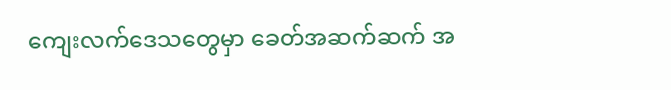ကျေးလက်ဒေသတွေမှာ ခေတ်အဆက်ဆက် အ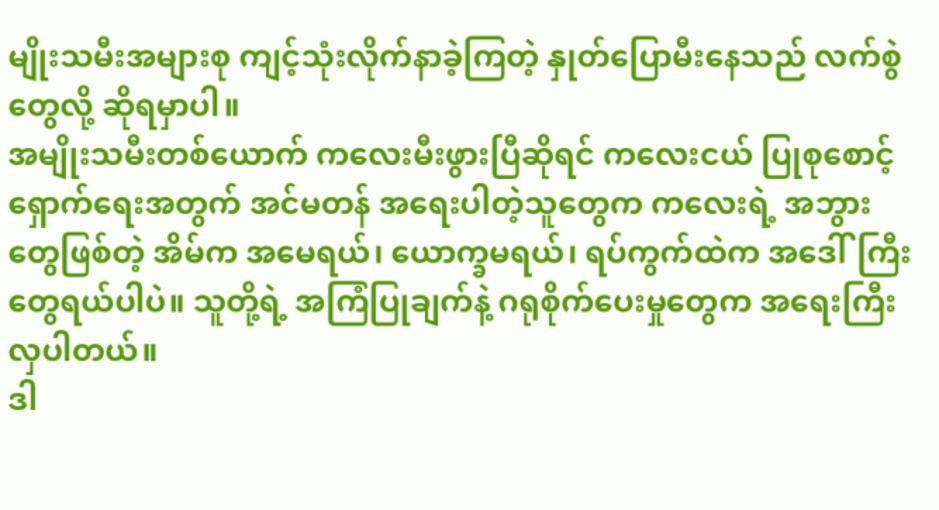မျိုးသမီးအများစု ကျင့်သုံးလိုက်နာခဲ့ကြတဲ့ နှုတ်ပြောမီးနေသည် လက်စွဲတွေလို့ ဆိုရမှာပါ။
အမျိုးသမီးတစ်ယောက် ကလေးမီးဖွားပြီဆိုရင် ကလေးငယ် ပြုစုစောင့်ရှောက်ရေးအတွက် အင်မတန် အရေးပါတဲ့သူတွေက ကလေးရဲ့ အဘွားတွေဖြစ်တဲ့ အိမ်က အမေရယ်၊ ယောက္ခမရယ်၊ ရပ်ကွက်ထဲက အဒေါ်ကြီးတွေရယ်ပါပဲ။ သူတို့ရဲ့ အကြံပြုချက်နဲ့ ဂရုစိုက်ပေးမှုတွေက အရေးကြီးလှပါတယ်။
ဒါ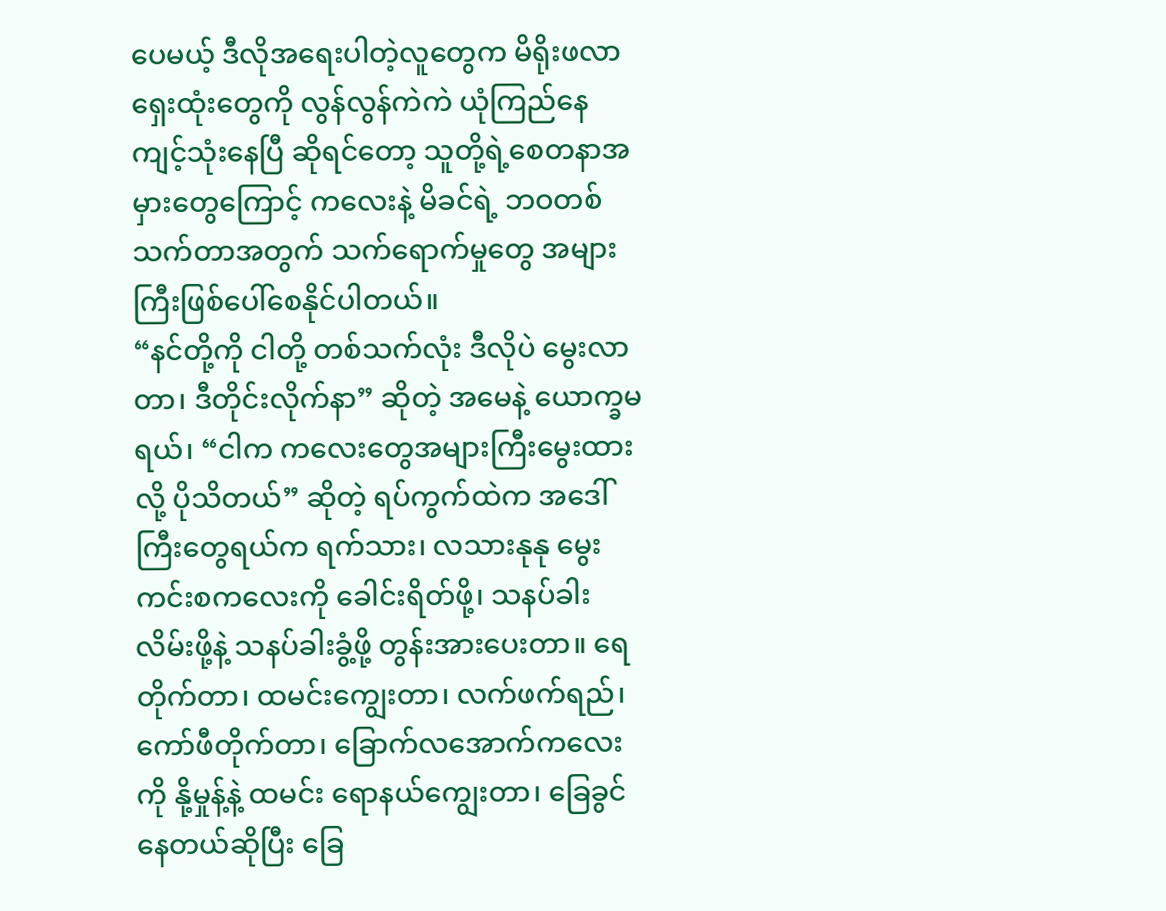ပေမယ့် ဒီလိုအရေးပါတဲ့လူတွေက မိရိုးဖလာရှေးထုံးတွေကို လွန်လွန်ကဲကဲ ယုံကြည်နေကျင့်သုံးနေပြီ ဆိုရင်တော့ သူတို့ရဲ့စေတနာအမှားတွေကြောင့် ကလေးနဲ့ မိခင်ရဲ့ ဘဝတစ်သက်တာအတွက် သက်ရောက်မှုတွေ အများကြီးဖြစ်ပေါ်စေနိုင်ပါတယ်။
“နင်တို့ကို ငါတို့ တစ်သက်လုံး ဒီလိုပဲ မွေးလာတာ၊ ဒီတိုင်းလိုက်နာ” ဆိုတဲ့ အမေနဲ့ ယောက္ခမရယ်၊ “ငါက ကလေးတွေအများကြီးမွေးထားလို့ ပိုသိတယ်” ဆိုတဲ့ ရပ်ကွက်ထဲက အဒေါ်ကြီးတွေရယ်က ရက်သား၊ လသားနုနု မွေးကင်းစကလေးကို ခေါင်းရိတ်ဖို့၊ သနပ်ခါးလိမ်းဖို့နဲ့ သနပ်ခါးခွံ့ဖို့ တွန်းအားပေးတာ။ ရေတိုက်တာ၊ ထမင်းကျွေးတာ၊ လက်ဖက်ရည်၊ ကော်ဖီတိုက်တာ၊ ခြောက်လအောက်ကလေးကို နို့မှုန့်နဲ့ ထမင်း ရောနယ်ကျွေးတာ၊ ခြေခွင်နေတယ်ဆိုပြီး ခြေ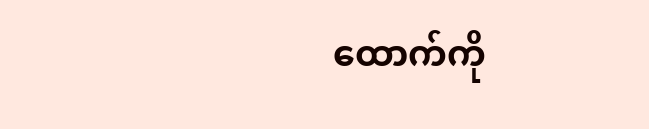ထောက်ကို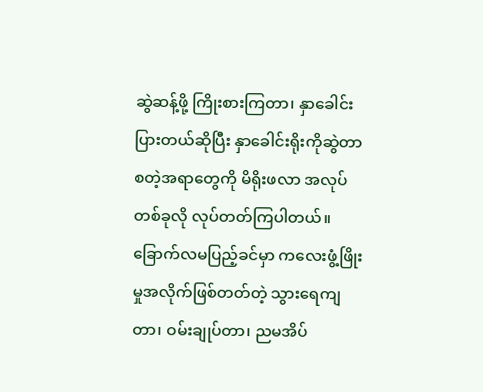ဆွဲဆန့်ဖို့ ကြိုးစားကြတာ၊ နှာခေါင်းပြားတယ်ဆိုပြီး နှာခေါင်းရိုးကိုဆွဲတာ စတဲ့အရာတွေကို မိရိုးဖလာ အလုပ်တစ်ခုလို လုပ်တတ်ကြပါတယ်။
ခြောက်လမပြည့်ခင်မှာ ကလေးဖွံ့ဖြိုးမှုအလိုက်ဖြစ်တတ်တဲ့ သွားရေကျတာ၊ ဝမ်းချုပ်တာ၊ ညမအိပ်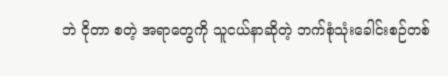ဘဲ ငိုတာ စတဲ့ အရာတွေကို သူငယ်နာဆိုတဲ့ ဘက်စုံသုံးခေါင်းစဉ်တစ်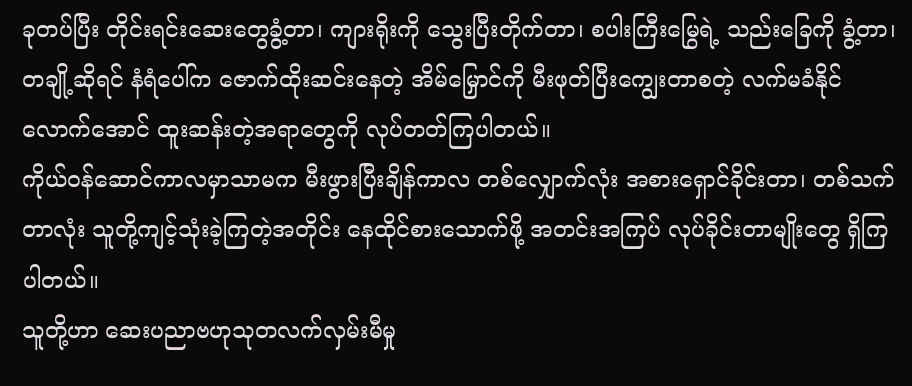ခုတပ်ပြီး တိုင်းရင်းဆေးတွေခွံ့တာ၊ ကျားရိုးကို သွေးပြီးတိုက်တာ၊ စပါးကြီးမြွေရဲ့ သည်းခြေကို ခွံ့တာ၊ တချို့ဆိုရင် နံရံပေါ်က ဇောက်ထိုးဆင်းနေတဲ့ အိမ်မြှောင်ကို မီးဖုတ်ပြီးကျွေးတာစတဲ့ လက်မခံနိုင်လောက်အောင် ထူးဆန်းတဲ့အရာတွေကို လုပ်တတ်ကြပါတယ်။
ကိုယ်ဝန်ဆောင်ကာလမှာသာမက မီးဖွားပြီးချိန်ကာလ တစ်လျှောက်လုံး အစားရှောင်ခိုင်းတာ၊ တစ်သက်တာလုံး သူတို့ကျင့်သုံးခဲ့ကြတဲ့အတိုင်း နေထိုင်စားသောက်ဖို့ အတင်းအကြပ် လုပ်ခိုင်းတာမျိုးတွေ ရှိကြပါတယ်။
သူတို့ဟာ ဆေးပညာဗဟုသုတလက်လှမ်းမီမှု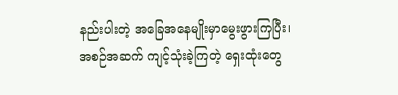နည်းပါးတဲ့ အခြေအနေမျိုးမှာမွေးဖွားကြပြီး၊ အစဉ်အဆက် ကျင့်သုံးခဲ့ကြတဲ့ ရှေးထုံးတွေ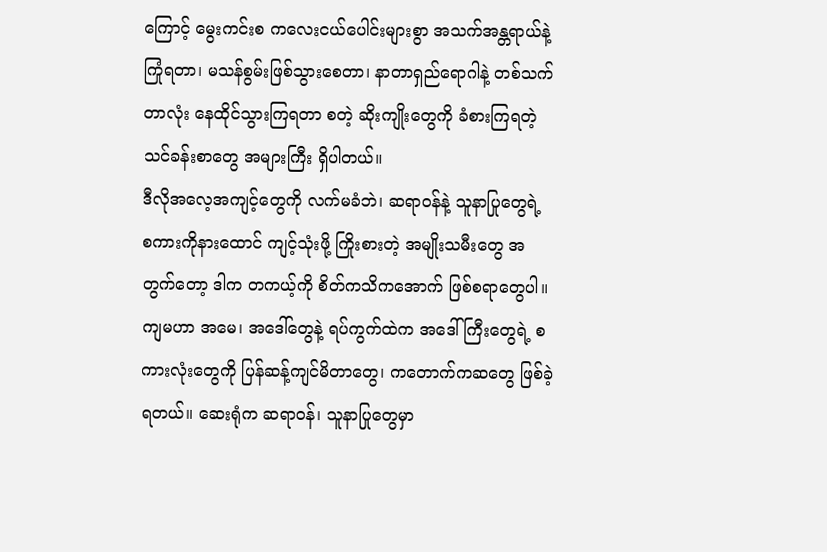ကြောင့် မွေးကင်းစ ကလေးငယ်ပေါင်းများစွာ အသက်အန္တရာယ်နဲ့ ကြုံရတာ၊ မသန်စွမ်းဖြစ်သွားစေတာ၊ နာတာရှည်ရောဂါနဲ့ တစ်သက်တာလုံး နေထိုင်သွားကြရတာ စတဲ့ ဆိုးကျိုးတွေကို ခံစားကြရတဲ့ သင်ခန်းစာတွေ အများကြီး ရှိပါတယ်။
ဒီလိုအလေ့အကျင့်တွေကို လက်မခံဘဲ၊ ဆရာဝန်နဲ့ သူနာပြုတွေရဲ့ စကားကိုနားထောင် ကျင့်သုံးဖို့ ကြိုးစားတဲ့ အမျိုးသမီးတွေ အတွက်တော့ ဒါက တကယ့်ကို စိတ်ကသိကအောက် ဖြစ်စရာတွေပါ။
ကျမဟာ အမေ၊ အဒေါ်တွေနဲ့ ရပ်ကွက်ထဲက အဒေါ်ကြီးတွေရဲ့ စကားလုံးတွေကို ပြန်ဆန့်ကျင်မိတာတွေ၊ ကတောက်ကဆတွေ ဖြစ်ခဲ့ရတယ်။ ဆေးရုံက ဆရာဝန်၊ သူနာပြုတွေမှာ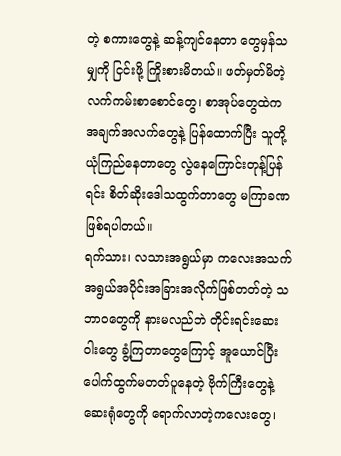တဲ့ စကားတွေနဲ့ ဆန့်ကျင်နေတာ တွေမှန်သမျှကို ငြင်းဖို့ ကြိုးစားမိတယ်။ ဖတ်မှတ်မိတဲ့ လက်ကမ်းစာစောင်တွေ၊ စာအုပ်တွေထဲက အချက်အလက်တွေနဲ့ ပြန်ထောက်ပြီး သူတို့ယုံကြည်နေတာတွေ လွဲနေကြောင်းတုန့်ပြန်ရင်း စိတ်ဆိုးဒေါသထွက်တာတွေ မကြာခဏ ဖြစ်ရပါတယ်။
ရက်သား၊ လသားအရွယ်မှာ ကလေးအသက်အရွယ်အပိုင်းအခြားအလိုက်ဖြစ်တတ်တဲ့ သဘာဝတွေကို နားမလည်ဘဲ တိုင်းရင်းဆေးဝါးတွေ ခွံ့ကြတာတွေကြောင့် အူယောင်ပြီး ပေါက်ထွက်မတတ်ပူနေတဲ့ ဗိုက်ကြီးတွေနဲ့ ဆေးရုံတွေကို ရောက်လာတဲ့ကလေးတွေ၊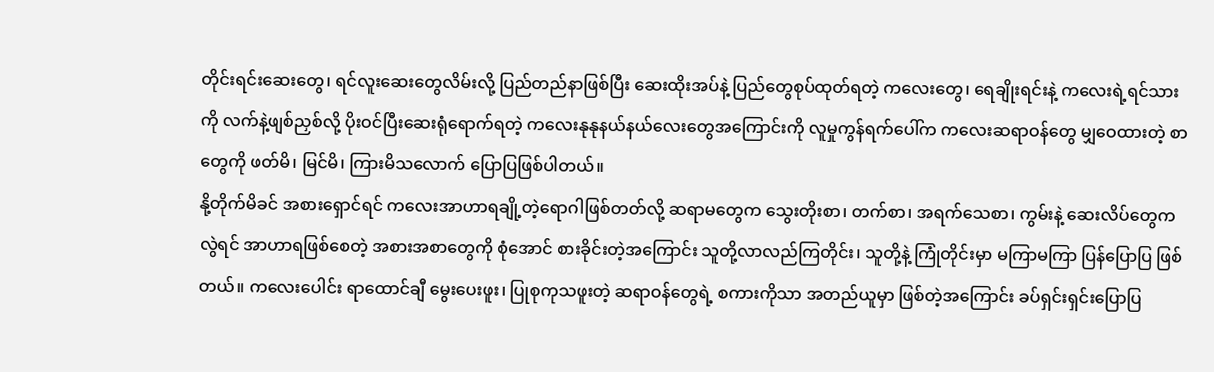တိုင်းရင်းဆေးတွေ၊ ရင်လူးဆေးတွေလိမ်းလို့ ပြည်တည်နာဖြစ်ပြီး ဆေးထိုးအပ်နဲ့ ပြည်တွေစုပ်ထုတ်ရတဲ့ ကလေးတွေ၊ ရေချိုးရင်းနဲ့ ကလေးရဲ့ရင်သားကို လက်နဲ့ဖျစ်ညှစ်လို့ ပိုးဝင်ပြီးဆေးရုံရောက်ရတဲ့ ကလေးနုနုနယ်နယ်လေးတွေအကြောင်းကို လူမှုကွန်ရက်ပေါ်က ကလေးဆရာဝန်တွေ မျှဝေထားတဲ့ စာတွေကို ဖတ်မိ၊ မြင်မိ၊ ကြားမိသလောက် ပြောပြဖြစ်ပါတယ်။
နို့တိုက်မိခင် အစားရှောင်ရင် ကလေးအာဟာရချို့တဲ့ရောဂါဖြစ်တတ်လို့ ဆရာမတွေက သွေးတိုးစာ၊ တက်စာ၊ အရက်သေစာ၊ ကွမ်းနဲ့ ဆေးလိပ်တွေကလွဲရင် အာဟာရဖြစ်စေတဲ့ အစားအစာတွေကို စုံအောင် စားခိုင်းတဲ့အကြောင်း သူတို့လာလည်ကြတိုင်း၊ သူတို့နဲ့ ကြုံတိုင်းမှာ မကြာမကြာ ပြန်ပြောပြ ဖြစ်တယ်။ ကလေးပေါင်း ရာထောင်ချီ မွေးပေးဖူး၊ ပြုစုကုသဖူးတဲ့ ဆရာဝန်တွေရဲ့ စကားကိုသာ အတည်ယူမှာ ဖြစ်တဲ့အကြောင်း ခပ်ရှင်းရှင်းပြောပြ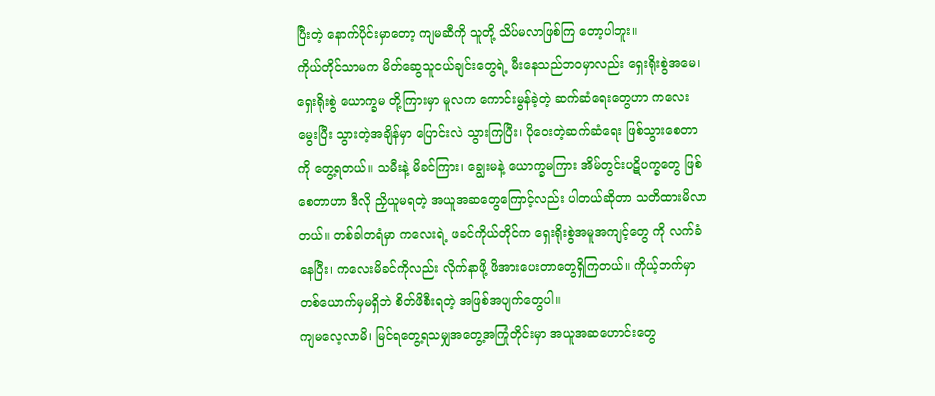ပြီးတဲ့ နောက်ပိုင်းမှာတော့ ကျမဆီကို သူတို့ သိပ်မလာဖြစ်ကြ တော့ပါဘူး။
ကိုယ်တိုင်သာမက မိတ်ဆွေသူငယ်ချင်းတွေရဲ့ မီးနေသည်ဘဝမှာလည်း ရှေးရိုးစွဲအမေ၊ ရှေးရိုးစွဲ ယောက္ခမ တို့ကြားမှာ မူလက ကောင်းမွန်ခဲ့တဲ့ ဆက်ဆံရေးတွေဟာ ကလေးမွေးပြီး သွားတဲ့အချိန်မှာ ပြောင်းလဲ သွားကြပြီး၊ ပိုဝေးတဲ့ဆက်ဆံရေး ဖြစ်သွားစေတာကို တွေ့ရတယ်။ သမီးနဲ့ မိခင်ကြား၊ ချွေးမနဲ့ ယောက္ခမကြား အိမ်တွင်းပဋိပက္ခတွေ ဖြစ်စေတာဟာ ဒီလို ညှိယူမရတဲ့ အယူအဆတွေကြောင့်လည်း ပါတယ်ဆိုတာ သတိထားမိလာတယ်။ တစ်ခါတရံမှာ ကလေးရဲ့ ဖခင်ကိုယ်တိုင်က ရှေးရိုးစွဲအမူအကျင့်တွေ ကို လက်ခံနေပြီး၊ ကလေးမိခင်ကိုလည်း လိုက်နာဖို့ ဖိအားပေးတာတွေရှိကြတယ်။ ကိုယ့်ဘက်မှာ တစ်ယောက်မှမရှိဘဲ စိတ်ဖိစီးရတဲ့ အဖြစ်အပျက်တွေပါ။
ကျမလေ့လာမိ၊ မြင်ရတွေ့ရသမျှအတွေ့အကြုံတိုင်းမှာ အယူအဆဟောင်းတွေ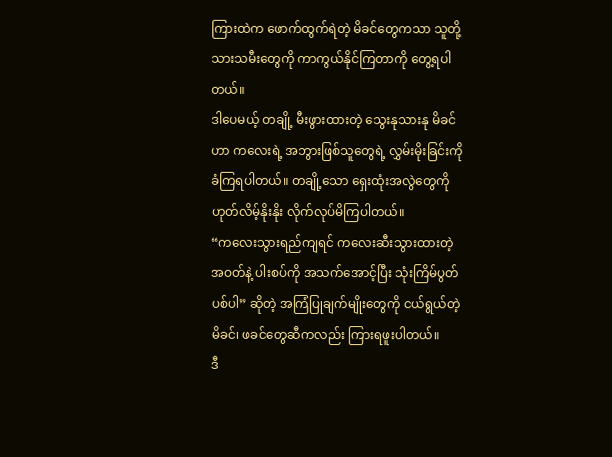ကြားထဲက ဖောက်ထွက်ရဲတဲ့ မိခင်တွေကသာ သူတို့ သားသမီးတွေကို ကာကွယ်နိုင်ကြတာကို တွေ့ရပါတယ်။
ဒါပေမယ့် တချို့ မီးဖွားထားတဲ့ သွေးနုသားနု မိခင်ဟာ ကလေးရဲ့ အဘွားဖြစ်သူတွေရဲ့ လွှမ်းမိုးခြင်းကို ခံကြရပါတယ်။ တချို့သော ရှေးထုံးအလွဲတွေကို ဟုတ်လိမ့်နိုးနိုး လိုက်လုပ်မိကြပါတယ်။
“ကလေးသွားရည်ကျရင် ကလေးဆီးသွားထားတဲ့ အဝတ်နဲ့ ပါးစပ်ကို အသက်အောင့်ပြီး သုံးကြိမ်ပွတ်ပစ်ပါ” ဆိုတဲ့ အကြံပြုချက်မျိုးတွေကို ငယ်ရွယ်တဲ့ မိခင်၊ ဖခင်တွေဆီကလည်း ကြားရဖူးပါတယ်။
ဒီ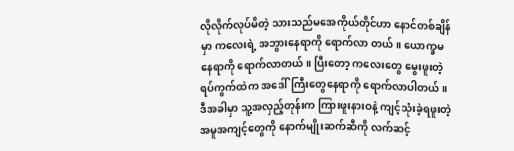လိုလိုက်လုပ်မိတဲ့ သားသည်မအေကိုယ်တိုင်ဟာ နောင်တစ်ချိန်မှာ ကလေးရဲ့ အဘွားနေရာကို ရောက်လာ တယ်။ ယောက္ခမနေရာကို ရောက်လာတယ်။ ပြီးတော့ ကလေးတွေ မွေးဖူးတဲ့ ရပ်ကွက်ထဲက အဒေါ်ကြီးတွေနေရာကို ရောက်လာပါတယ်။ ဒီအခါမှာ သူ့အလှည့်တုန်းက ကြားဖူးနားဝနဲ့ ကျင့်သုံးခဲ့ရဖူးတဲ့ အမူအကျင့်တွေကို နောက်မျိုးဆက်ဆီကို လက်ဆင့်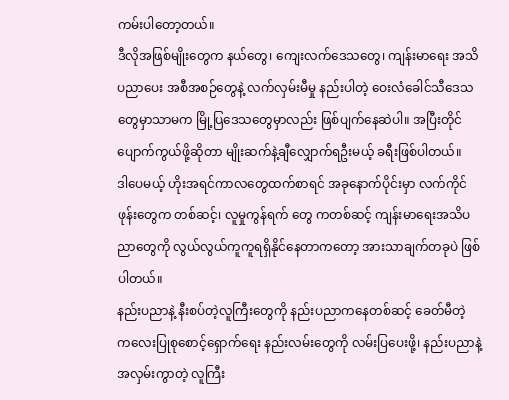ကမ်းပါတော့တယ်။
ဒီလိုအဖြစ်မျိုးတွေက နယ်တွေ၊ ကျေးလက်ဒေသတွေ၊ ကျန်းမာရေး အသိပညာပေး အစီအစဉ်တွေနဲ့ လက်လှမ်းမီမှု နည်းပါတဲ့ ဝေးလံခေါင်သီဒေသတွေမှာသာမက မြို့ပြဒေသတွေမှာလည်း ဖြစ်ပျက်နေဆဲပါ။ အပြီးတိုင်ပျောက်ကွယ်ဖို့ဆိုတာ မျိုးဆက်နဲ့ချီလျှောက်ရဦးမယ့် ခရီးဖြစ်ပါတယ်။
ဒါပေမယ့် ဟိုးအရင်ကာလတွေထက်စာရင် အခုနောက်ပိုင်းမှာ လက်ကိုင်ဖုန်းတွေက တစ်ဆင့်၊ လူမှုကွန်ရက် တွေ ကတစ်ဆင့် ကျန်းမာရေးအသိပညာတွေကို လွယ်လွယ်ကူကူရရှိနိုင်နေတာကတော့ အားသာချက်တခုပဲ ဖြစ်ပါတယ်။
နည်းပညာနဲ့ နီးစပ်တဲ့လူကြီးတွေကို နည်းပညာကနေတစ်ဆင့် ခေတ်မီတဲ့ ကလေးပြုစုစောင့်ရှောက်ရေး နည်းလမ်းတွေကို လမ်းပြပေးဖို့၊ နည်းပညာနဲ့ အလှမ်းကွာတဲ့ လူကြီး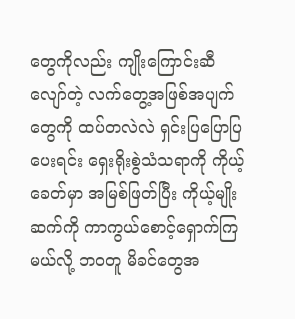တွေကိုလည်း ကျိုးကြောင်းဆီလျော်တဲ့ လက်တွေ့အဖြစ်အပျက်တွေကို ထပ်တလဲလဲ ရှင်းပြပြောပြပေးရင်း ရှေးရိုးစွဲသံသရာကို ကိုယ့်ခေတ်မှာ အမြစ်ဖြတ်ပြီး ကိုယ့်မျိုးဆက်ကို ကာကွယ်စောင့်ရှောက်ကြမယ်လို့ ဘဝတူ မိခင်တွေအ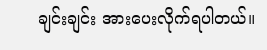ချင်းချင်း အားပေးလိုက်ရပါတယ်။